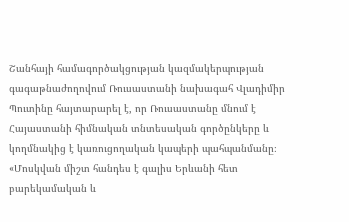Շանհայի համագործակցության կազմակերպության գագաթնաժողովում Ռուսաստանի նախագահ Վլադիմիր Պուտինը հայտարարել է, որ Ռուսաստանը մնում է Հայաստանի հիմնական տնտեսական գործընկերը և կողմնակից է կառուցողական կապերի պահպանմանը։ «Մոսկվան միշտ հանդես է գալիս Երևանի հետ բարեկամական և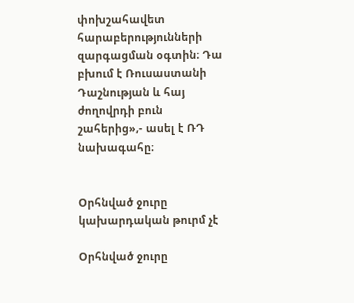փոխշահավետ հարաբերությունների զարգացման օգտին։ Դա բխում է Ռուսաստանի Դաշնության և հայ ժողովրդի բուն շահերից»,- ասել է ՌԴ նախագահը։


Օրհնված ջուրը կախարդական թուրմ չէ

Օրհնված ջուրը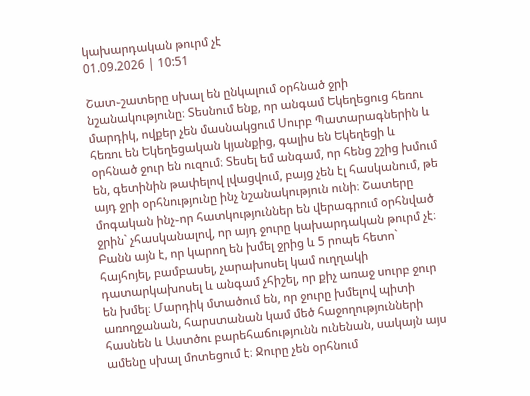կախարդական թուրմ չէ
01.09.2026 | 10:51

Շատ֊շատերը սխալ են ընկալում օրհնած ջրի նշանակությունը։ Տեսնում ենք, որ անգամ Եկեղեցուց հեռու մարդիկ, ովքեր չեն մասնակցում Սուրբ Պատարագներին և հեռու են Եկեղեցական կյանքից, գալիս են Եկեղեցի և օրհնած ջուր են ուզում։ Տեսել եմ անգամ, որ հենց շշից խմում են, գետինին թափելով լվացվում, բայց չեն էլ հասկանում, թե այդ ջրի օրհնությունը ինչ նշանակություն ունի։ Շատերը մոգական ինչ֊որ հատկություններ են վերագրում օրհնված ջրին` չհասկանալով, որ այդ ջուրը կախարդական թուրմ չէ։ Բանն այն է, որ կարող են խմել ջրից և 5 րոպե հետո` հայհոյել, բամբասել, չարախոսել կամ ուղղակի դատարկախոսել և անգամ չհիշել, որ քիչ առաջ սուրբ ջուր են խմել։ Մարդիկ մտածում են, որ ջուրը խմելով պիտի առողջանան, հարստանան կամ մեծ հաջողությունների հասնեն և Աստծու բարեհաճությունն ունենան, սակայն այս ամենը սխալ մոտեցում է։ Ջուրը չեն օրհնում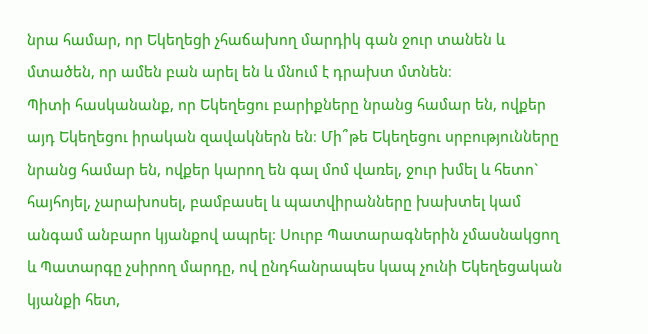նրա համար, որ Եկեղեցի չհաճախող մարդիկ գան ջուր տանեն և մտածեն, որ ամեն բան արել են և մնում է դրախտ մտնեն։
Պիտի հասկանանք, որ Եկեղեցու բարիքները նրանց համար են, ովքեր այդ Եկեղեցու իրական զավակներն են։ Մի՞թե Եկեղեցու սրբությունները նրանց համար են, ովքեր կարող են գալ մոմ վառել, ջուր խմել և հետո` հայհոյել, չարախոսել, բամբասել և պատվիրանները խախտել կամ անգամ անբարո կյանքով ապրել։ Սուրբ Պատարագներին չմասնակցող և Պատարգը չսիրող մարդը, ով ընդհանրապես կապ չունի Եկեղեցական կյանքի հետ,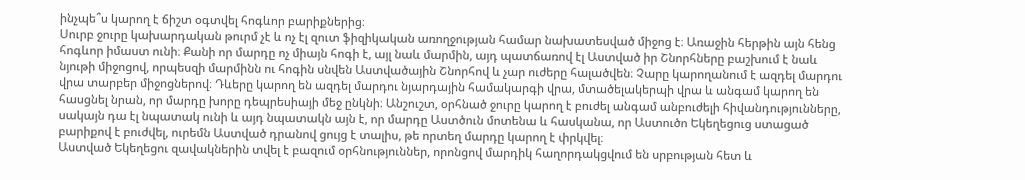ինչպե՞ս կարող է ճիշտ օգտվել հոգևոր բարիքներից։
Սուրբ ջուրը կախարդական թուրմ չէ և ոչ էլ զուտ ֆիզիկական առողջության համար նախատեսված միջոց է։ Առաջին հերթին այն հենց հոգևոր իմաստ ունի։ Քանի որ մարդը ոչ միայն հոգի է, այլ նաև մարմին, այդ պատճառով էլ Աստված իր Շնորհները բաշխում է նաև նյութի միջոցով, որպեսզի մարմինն ու հոգին սնվեն Աստվածային Շնորհով և չար ուժերը հալածվեն։ Չարը կարողանում է ազդել մարդու վրա տարբեր միջոցներով։ Դևերը կարող են ազդել մարդու նյարդային համակարգի վրա, մտածելակերպի վրա և անգամ կարող են հասցնել նրան, որ մարդը խորը դեպրեսիայի մեջ ընկնի։ Անշուշտ, օրհնած ջուրը կարող է բուժել անգամ անբուժելի հիվանդությունները, սակայն դա էլ նպատակ ունի և այդ նպատակն այն է, որ մարդը Աստծուն մոտենա և հասկանա, որ Աստուծո Եկեղեցուց ստացած բարիքով է բուժվել, ուրեմն Աստված դրանով ցույց է տալիս, թե որտեղ մարդը կարող է փրկվել։
Աստված Եկեղեցու զավակներին տվել է բազում օրհնություններ, որոնցով մարդիկ հաղորդակցվում են սրբության հետ և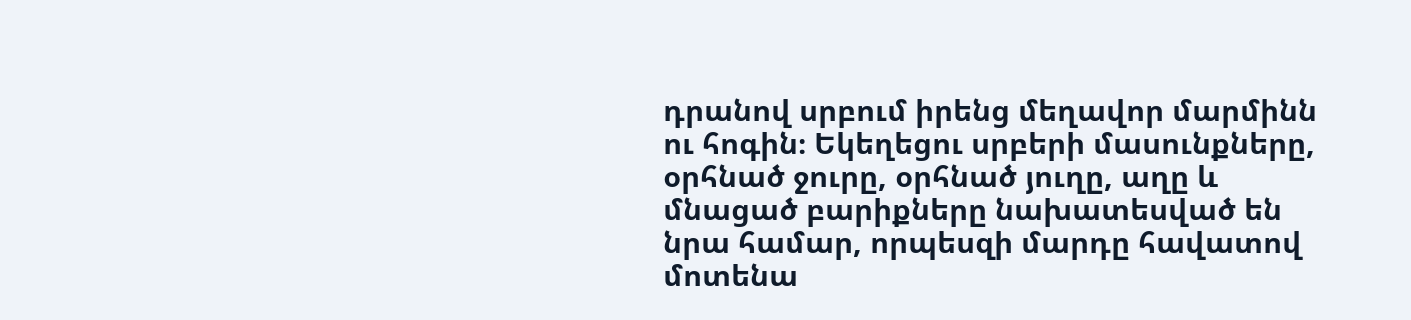դրանով սրբում իրենց մեղավոր մարմինն ու հոգին։ Եկեղեցու սրբերի մասունքները, օրհնած ջուրը, օրհնած յուղը, աղը և մնացած բարիքները նախատեսված են նրա համար, որպեսզի մարդը հավատով մոտենա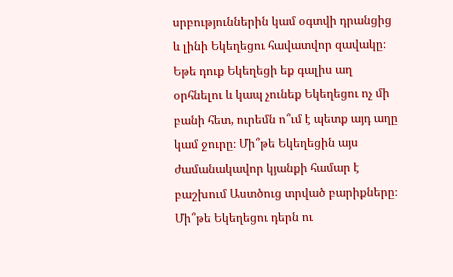սրբություններին կամ օգտվի դրանցից և լինի Եկեղեցու հավատվոր զավակը։ Եթե դուք Եկեղեցի եք գալիս աղ օրհնելու և կապ չունեք Եկեղեցու ոչ մի բանի հետ, ուրեմն ո՞ւմ է պետք այդ աղը կամ ջուրը։ Մի՞թե Եկեղեցին այս ժամանակավոր կյանքի համար է բաշխում Աստծուց տրված բարիքները։ Մի՞թե Եկեղեցու դերն ու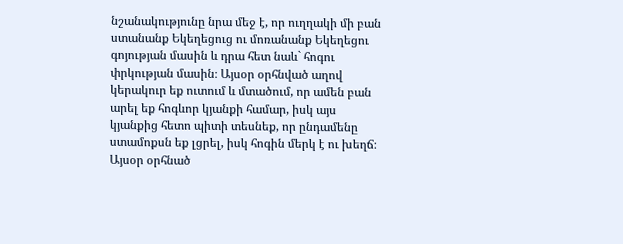նշանակությունը նրա մեջ է, որ ուղղակի մի բան ստանանք Եկեղեցուց ու մոռանանք Եկեղեցու գոյության մասին և դրա հետ նաև` հոգու փրկության մասին։ Այսօր օրհնված աղով կերակուր եք ուտում և մտածում, որ ամեն բան արել եք հոգևոր կյանքի համար, իսկ այս կյանքից հետո պիտի տեսնեք, որ ընդամենը ստամոքսն եք լցրել, իսկ հոգին մերկ է ու խեղճ։ Այսօր օրհնած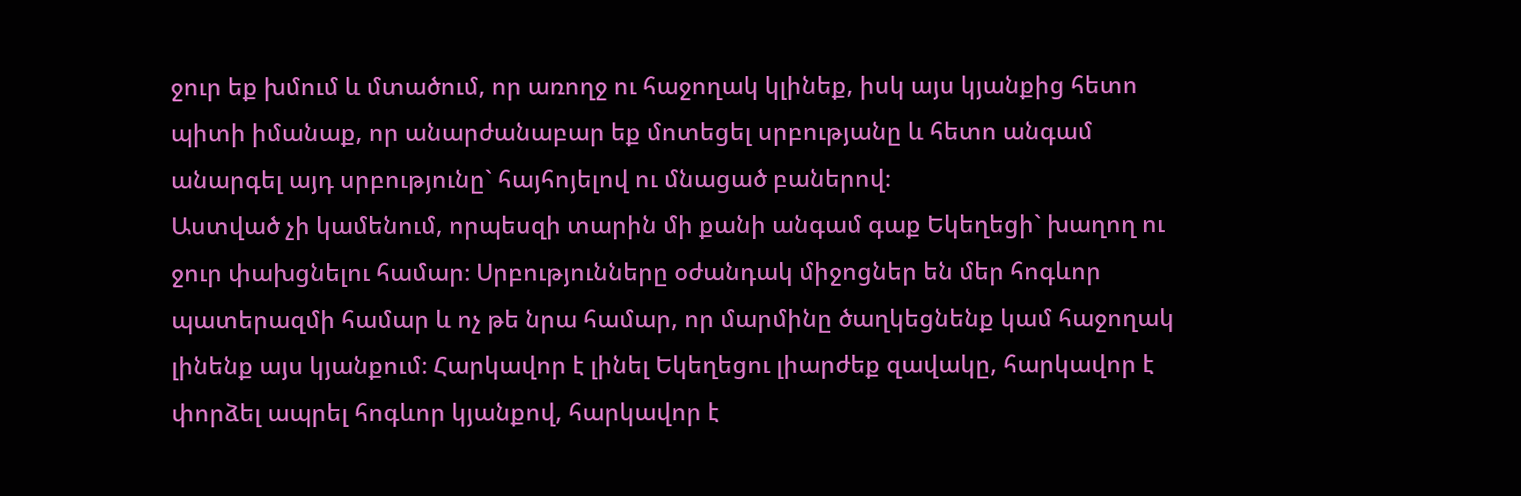ջուր եք խմում և մտածում, որ առողջ ու հաջողակ կլինեք, իսկ այս կյանքից հետո պիտի իմանաք, որ անարժանաբար եք մոտեցել սրբությանը և հետո անգամ անարգել այդ սրբությունը` հայհոյելով ու մնացած բաներով։
Աստված չի կամենում, որպեսզի տարին մի քանի անգամ գաք Եկեղեցի` խաղող ու ջուր փախցնելու համար։ Սրբությունները օժանդակ միջոցներ են մեր հոգևոր պատերազմի համար և ոչ թե նրա համար, որ մարմինը ծաղկեցնենք կամ հաջողակ լինենք այս կյանքում։ Հարկավոր է լինել Եկեղեցու լիարժեք զավակը, հարկավոր է փորձել ապրել հոգևոր կյանքով, հարկավոր է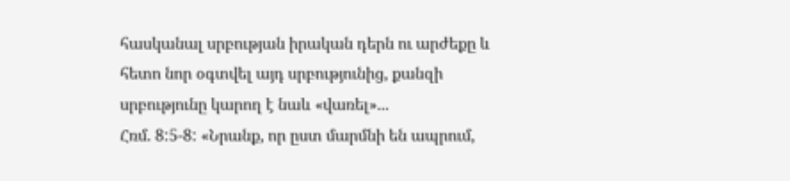հասկանալ սրբության իրական դերն ու արժեքը և հետո նոր օգտվել այդ սրբությունից, քանզի սրբությունը կարող է նաև «վառել»...
Հռմ. 8:5-8: «Նրանք, որ ըստ մարմնի են ապրում,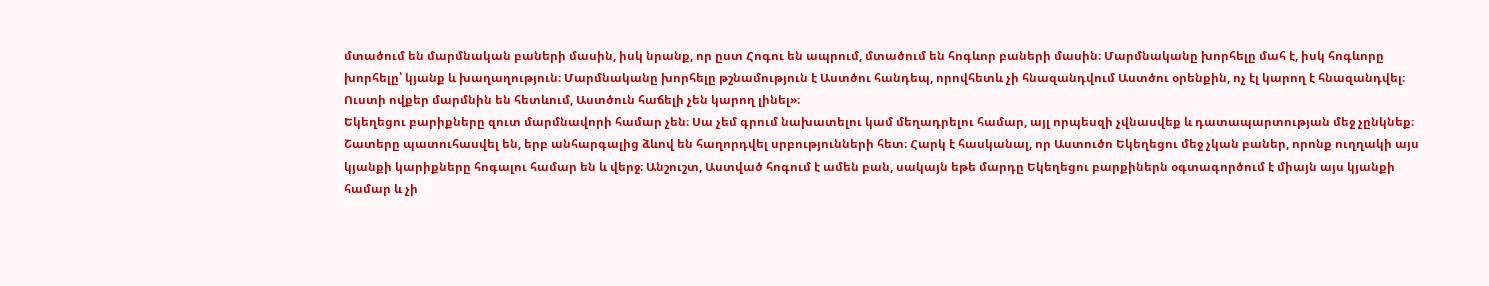մտածում են մարմնական բաների մասին, իսկ նրանք, որ ըստ Հոգու են ապրում, մտածում են հոգևոր բաների մասին։ Մարմնականը խորհելը մահ է, իսկ հոգևորը խորհելը՝ կյանք և խաղաղություն։ Մարմնականը խորհելը թշնամություն է Աստծու հանդեպ, որովհետև չի հնազանդվում Աստծու օրենքին, ոչ էլ կարող է հնազանդվել։ Ուստի ովքեր մարմնին են հետևում, Աստծուն հաճելի չեն կարող լինել»։
Եկեղեցու բարիքները զուտ մարմնավորի համար չեն։ Սա չեմ գրում նախատելու կամ մեղադրելու համար, այլ որպեսզի չվնասվեք և դատապարտության մեջ չընկնեք։ Շատերը պատուհասվել են, երբ անհարգալից ձևով են հաղորդվել սրբությունների հետ։ Հարկ է հասկանալ, որ Աստուծո Եկեղեցու մեջ չկան բաներ, որոնք ուղղակի այս կյանքի կարիքները հոգալու համար են և վերջ։ Անշուշտ, Աստված հոգում է ամեն բան, սակայն եթե մարդը Եկեղեցու բարքիներն օգտագործում է միայն այս կյանքի համար և չի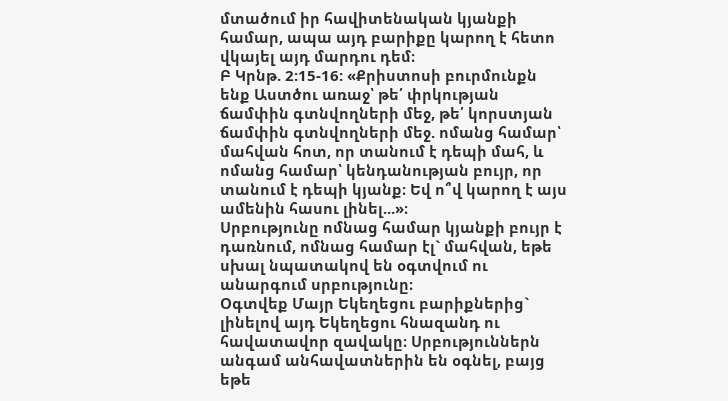մտածում իր հավիտենական կյանքի համար, ապա այդ բարիքը կարող է հետո վկայել այդ մարդու դեմ։
Բ Կրնթ. 2:15-16: «Քրիստոսի բուրմունքն ենք Աստծու առաջ՝ թե՛ փրկության ճամփին գտնվողների մեջ, թե՛ կորստյան ճամփին գտնվողների մեջ. ոմանց համար՝ մահվան հոտ, որ տանում է դեպի մահ, և ոմանց համար՝ կենդանության բույր, որ տանում է դեպի կյանք։ Եվ ո՞վ կարող է այս ամենին հասու լինել...»։
Սրբությունը ոմնաց համար կյանքի բույր է դառնում, ոմնաց համար էլ` մահվան, եթե սխալ նպատակով են օգտվում ու անարգում սրբությունը։
Օգտվեք Մայր Եկեղեցու բարիքներից` լինելով այդ Եկեղեցու հնազանդ ու հավատավոր զավակը։ Սրբություններն անգամ անհավատներին են օգնել, բայց եթե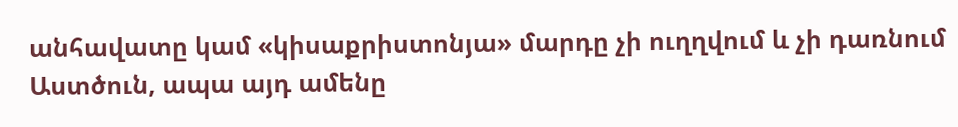անհավատը կամ «կիսաքրիստոնյա» մարդը չի ուղղվում և չի դառնում Աստծուն, ապա այդ ամենը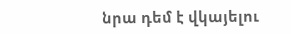նրա դեմ է վկայելու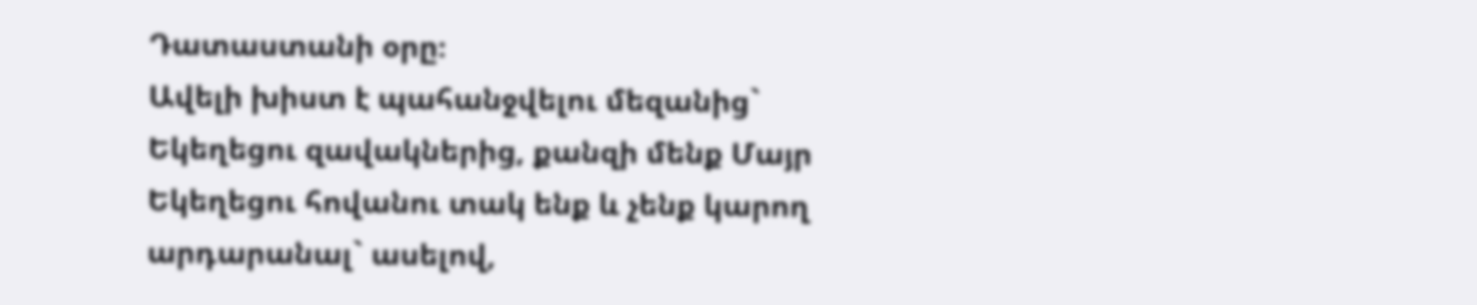Դատաստանի օրը։
Ավելի խիստ է պահանջվելու մեզանից` Եկեղեցու զավակներից, քանզի մենք Մայր Եկեղեցու հովանու տակ ենք և չենք կարող արդարանալ` ասելով,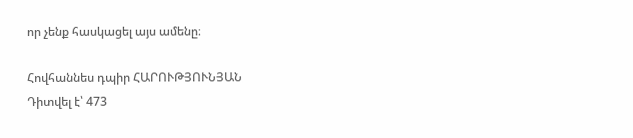որ չենք հասկացել այս ամենը։

Հովհաննես դպիր ՀԱՐՈՒԹՅՈՒՆՅԱՆ
Դիտվել է՝ 473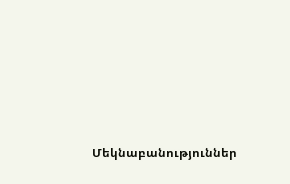Մեկնաբանություններ